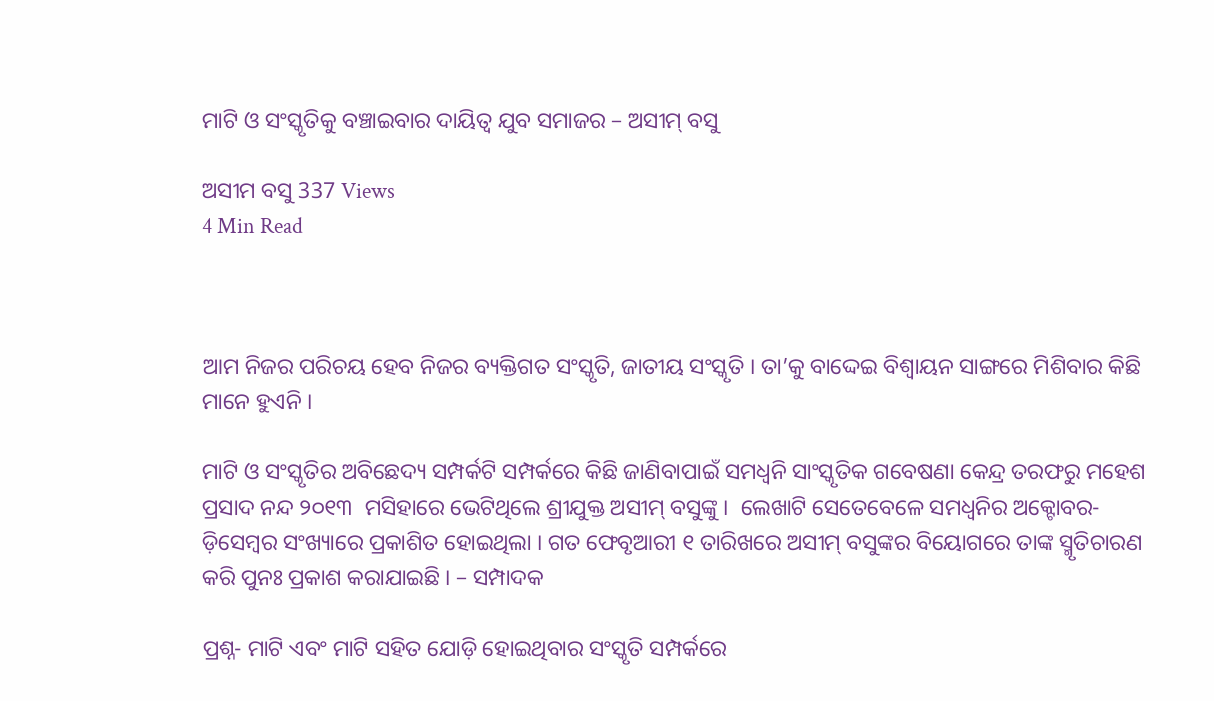ମାଟି ଓ ସଂସ୍କୃତିକୁ ବଞ୍ଚାଇବାର ଦାୟିତ୍ୱ ଯୁବ ସମାଜର – ଅସୀମ୍ ବସୁ

ଅସୀମ ବସୁ 337 Views
4 Min Read



ଆମ ନିଜର ପରିଚୟ ହେବ ନିଜର ବ୍ୟକ୍ତିଗତ ସଂସ୍କୃତି, ଜାତୀୟ ସଂସ୍କୃତି । ତା’କୁ ବାଦ୍ଦେଇ ବିଶ୍ୱାୟନ ସାଙ୍ଗରେ ମିଶିବାର କିଛି ମାନେ ହୁଏନି ।

ମାଟି ଓ ସଂସ୍କୃତିର ଅବିଛେଦ୍ୟ ସମ୍ପର୍କଟି ସମ୍ପର୍କରେ କିଛି ଜାଣିବାପାଇଁ ସମଧ୍ୱନି ସାଂସ୍କୃତିକ ଗବେଷଣା କେନ୍ଦ୍ର ତରଫରୁ ମହେଶ ପ୍ରସାଦ ନନ୍ଦ ୨୦୧୩  ମସିହାରେ ଭେଟିଥିଲେ ଶ୍ରୀଯୁକ୍ତ ଅସୀମ୍ ବସୁଙ୍କୁ ।  ଲେଖାଟି ସେତେବେଳେ ସମଧ୍ୱନିର ଅକ୍ଟୋବର-ଡ଼ିସେମ୍ବର ସଂଖ୍ୟାରେ ପ୍ରକାଶିତ ହୋଇଥିଲା । ଗତ ଫେବୃଆରୀ ୧ ତାରିଖରେ ଅସୀମ୍ ବସୁଙ୍କର ବିୟୋଗରେ ତାଙ୍କ ସ୍ମୃତିଚାରଣ କରି ପୁନଃ ପ୍ରକାଶ କରାଯାଇଛି । – ସମ୍ପାଦକ

ପ୍ରଶ୍ନ- ମାଟି ଏବଂ ମାଟି ସହିତ ଯୋଡ଼ି ହୋଇଥିବାର ସଂସ୍କୃତି ସମ୍ପର୍କରେ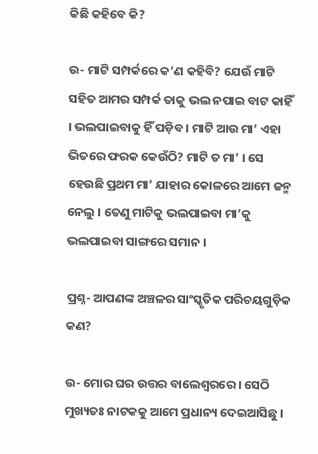କିଛି କହିବେ କି?

ଉ- ମାଟି ସମ୍ପର୍କରେ କ’ଣ କହିବି? ଯେଉଁ ମାଟି ସହିତ ଆମର ସମ୍ପର୍କ ତାକୁ ଭଲ ନପାଇ ବାଟ କାହିଁ । ଭଲପାଇବାକୁ ହିଁ ପଡ଼ିବ । ମାଟି ଆଉ ମା’ ଏହା ଭିତରେ ଫରକ କେଉଁଠି? ମାଟି ତ ମା’ । ସେ ହେଉଛି ପ୍ରଥମ ମା’ ଯାହାର କୋଳରେ ଆମେ ଜନ୍ମ ନେଲୁ । ତେଣୁ ମାଟିକୁ ଭଲପାଇବା ମା’କୁ ଭଲପାଇବା ସାଙ୍ଗରେ ସମାନ ।

ପ୍ରଶ୍ନ- ଆପଣଙ୍କ ଅଞ୍ଚଳର ସାଂସ୍କୃତିକ ପରିଚୟଗୁଡ଼ିକ କଣ?

ଉ- ମୋର ଘର ଉତ୍ତର ବାଲେଶ୍ୱରରେ । ସେଠି ମୁଖ୍ୟତଃ ନାଟକକୁ ଆମେ ପ୍ରଧାନ୍ୟ ଦେଇଆସିଛୁ ।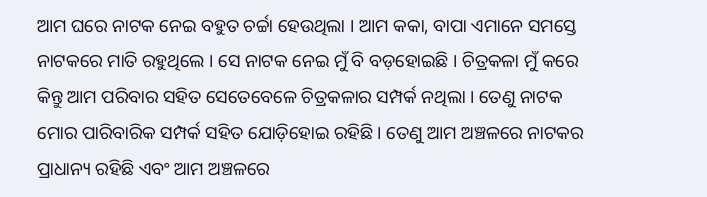ଆମ ଘରେ ନାଟକ ନେଇ ବହୁତ ଚର୍ଚ୍ଚା ହେଉଥିଲା । ଆମ କକା, ବାପା ଏମାନେ ସମସ୍ତେ ନାଟକରେ ମାତି ରହୁଥିଲେ । ସେ ନାଟକ ନେଇ ମୁଁ ବି ବଡ଼ହୋଇଛି । ଚିତ୍ରକଳା ମୁଁ କରେ କିନ୍ତୁ ଆମ ପରିବାର ସହିତ ସେତେବେଳେ ଚିତ୍ରକଳାର ସମ୍ପର୍କ ନଥିଲା । ତେଣୁ ନାଟକ ମୋର ପାରିବାରିକ ସମ୍ପର୍କ ସହିତ ଯୋଡ଼ିହୋଇ ରହିଛି । ତେଣୁ ଆମ ଅଞ୍ଚଳରେ ନାଟକର ପ୍ରାଧାନ୍ୟ ରହିଛି ଏବଂ ଆମ ଅଞ୍ଚଳରେ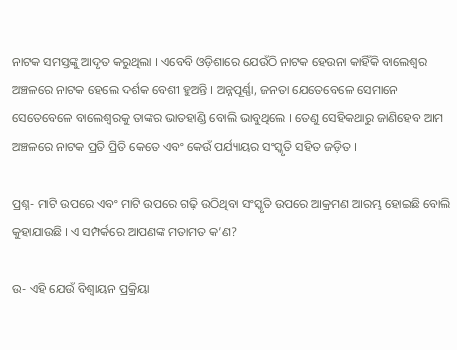ନାଟକ ସମସ୍ତଙ୍କୁ ଆଦୃତ କରୁଥିଲା । ଏବେବି ଓଡ଼ିଶାରେ ଯେଉଁଠି ନାଟକ ହେଉନା କାହିଁକି ବାଲେଶ୍ୱର ଅଞ୍ଚଳରେ ନାଟକ ହେଲେ ଦର୍ଶକ ବେଶୀ ହୁଅନ୍ତି । ଅନ୍ନପୂର୍ଣ୍ଣା, ଜନତା ଯେତେବେଳେ ସେମାନେ ସେତେବେଳେ ବାଲେଶ୍ୱରକୁ ତାଙ୍କର ଭାତହାଣ୍ଡି ବୋଲି ଭାବୁଥିଲେ । ତେଣୁ ସେହିକଥାରୁ ଜାଣିହେବ ଆମ ଅଞ୍ଚଳରେ ନାଟକ ପ୍ରତି ପ୍ରିତି କେତେ ଏବଂ କେଉଁ ପର୍ଯ୍ୟାୟର ସଂସ୍କୃତି ସହିତ ଜଡ଼ିତ ।

ପ୍ରଶ୍ନ- ମାଟି ଉପରେ ଏବଂ ମାଟି ଉପରେ ଗଢ଼ି ଉଠିଥିବା ସଂସ୍କୃତି ଉପରେ ଆକ୍ରମଣ ଆରମ୍ଭ ହୋଇଛି ବୋଲି କୁହାଯାଉଛି । ଏ ସମ୍ପର୍କରେ ଆପଣଙ୍କ ମତାମତ କ’ଣ?

ଉ- ଏହି ଯେଉଁ ବିଶ୍ୱାୟନ ପ୍ରକ୍ରିୟା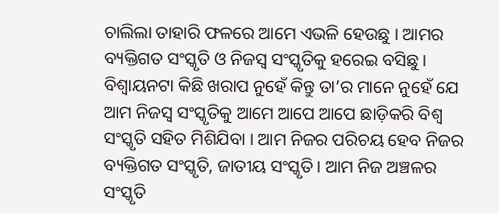ଚାଲିଲା ତାହାରି ଫଳରେ ଆମେ ଏଭଳି ହେଉଛୁ । ଆମର ବ୍ୟକ୍ତିଗତ ସଂସ୍କୃତି ଓ ନିଜସ୍ୱ ସଂସ୍କୃତିକୁ ହରେଇ ବସିଛୁ । ବିଶ୍ୱାୟନଟା କିଛି ଖରାପ ନୁହେଁ କିନ୍ତୁ ତା’ର ମାନେ ନୁହେଁ ଯେ ଆମ ନିଜସ୍ୱ ସଂସ୍କୃତିକୁ ଆମେ ଆପେ ଆପେ ଛାଡ଼ିକରି ବିଶ୍ୱ ସଂସ୍କୃତି ସହିତ ମିଶିଯିବା । ଆମ ନିଜର ପରିଚୟ ହେବ ନିଜର ବ୍ୟକ୍ତିଗତ ସଂସ୍କୃତି, ଜାତୀୟ ସଂସ୍କୃତି । ଆମ ନିଜ ଅଞ୍ଚଳର ସଂସ୍କୃତି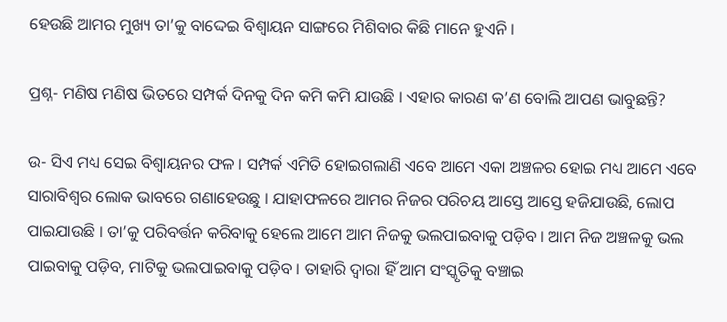ହେଉଛି ଆମର ମୁଖ୍ୟ ତା’କୁ ବାଦ୍ଦେଇ ବିଶ୍ୱାୟନ ସାଙ୍ଗରେ ମିଶିବାର କିଛି ମାନେ ହୁଏନି ।

ପ୍ରଶ୍ନ- ମଣିଷ ମଣିଷ ଭିତରେ ସମ୍ପର୍କ ଦିନକୁ ଦିନ କମି କମି ଯାଉଛି । ଏହାର କାରଣ କ’ଣ ବୋଲି ଆପଣ ଭାବୁଛନ୍ତି?

ଉ- ସିଏ ମଧ୍ୟ ସେଇ ବିଶ୍ୱାୟନର ଫଳ । ସମ୍ପର୍କ ଏମିତି ହୋଇଗଲାଣି ଏବେ ଆମେ ଏକା ଅଞ୍ଚଳର ହୋଇ ମଧ୍ୟ ଆମେ ଏବେ ସାରାବିଶ୍ୱର ଲୋକ ଭାବରେ ଗଣାହେଉଛୁ । ଯାହାଫଳରେ ଆମର ନିଜର ପରିଚୟ ଆସ୍ତେ ଆସ୍ତେ ହଜିଯାଉଛି, ଲୋପ ପାଇଯାଉଛି । ତା’କୁ ପରିବର୍ତ୍ତନ କରିବାକୁ ହେଲେ ଆମେ ଆମ ନିଜକୁ ଭଲପାଇବାକୁ ପଡ଼ିବ । ଆମ ନିଜ ଅଞ୍ଚଳକୁ ଭଲ ପାଇବାକୁ ପଡ଼ିବ, ମାଟିକୁ ଭଲପାଇବାକୁ ପଡ଼ିବ । ତାହାରି ଦ୍ୱାରା ହିଁ ଆମ ସଂସ୍କୃତିକୁ ବଞ୍ଚାଇ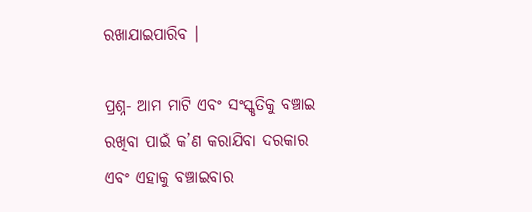ରଖାଯାଇପାରିବ ।

ପ୍ରଶ୍ନ- ଆମ ମାଟି ଏବଂ ସଂସ୍କୃତିକୁ ବଞ୍ଚାଇ ରଖିବା ପାଇଁ କ’ଣ କରାଯିବା ଦରକାର ଏବଂ ଏହାକୁ ବଞ୍ଚାଇବାର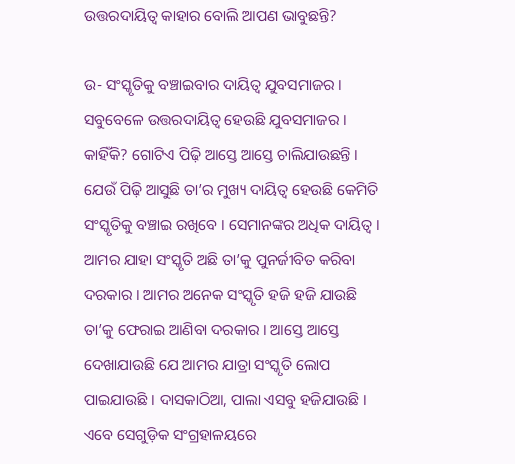ଉତ୍ତରଦାୟିତ୍ୱ କାହାର ବୋଲି ଆପଣ ଭାବୁଛନ୍ତି?

ଉ- ସଂସ୍କୃତିକୁ ବଞ୍ଚାଇବାର ଦାୟିତ୍ୱ ଯୁବସମାଜର । ସବୁବେଳେ ଉତ୍ତରଦାୟିତ୍ୱ ହେଉଛି ଯୁବସମାଜର । କାହିଁକି? ଗୋଟିଏ ପିଢ଼ି ଆସ୍ତେ ଆସ୍ତେ ଚାଲିଯାଉଛନ୍ତି । ଯେଉଁ ପିଢ଼ି ଆସୁଛି ତା’ର ମୁଖ୍ୟ ଦାୟିତ୍ୱ ହେଉଛି କେମିତି ସଂସ୍କୃତିକୁ ବଞ୍ଚାଇ ରଖିବେ । ସେମାନଙ୍କର ଅଧିକ ଦାୟିତ୍ୱ । ଆମର ଯାହା ସଂସ୍କୃତି ଅଛି ତା’କୁ ପୁନର୍ଜୀବିତ କରିବା ଦରକାର । ଆମର ଅନେକ ସଂସ୍କୃତି ହଜି ହଜି ଯାଉଛି ତା’କୁ ଫେରାଇ ଆଣିବା ଦରକାର । ଆସ୍ତେ ଆସ୍ତେ ଦେଖାଯାଉଛି ଯେ ଆମର ଯାତ୍ରା ସଂସ୍କୃତି ଲୋପ ପାଇଯାଉଛି । ଦାସକାଠିଆ, ପାଲା ଏସବୁ ହଜିଯାଉଛି । ଏବେ ସେଗୁଡ଼ିକ ସଂଗ୍ରହାଳୟରେ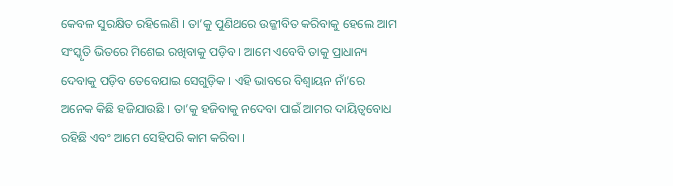କେବଳ ସୁରକ୍ଷିତ ରହିଲେଣି । ତା’କୁ ପୁଣିଥରେ ଉଜ୍ଜୀବିତ କରିବାକୁ ହେଲେ ଆମ ସଂସ୍କୃତି ଭିତରେ ମିଶେଇ ରଖିବାକୁ ପଡ଼ିବ । ଆମେ ଏବେବି ତାକୁ ପ୍ରାଧାନ୍ୟ ଦେବାକୁ ପଡ଼ିବ ତେବେଯାଇ ସେଗୁଡ଼ିକ । ଏହି ଭାବରେ ବିଶ୍ୱାୟନ ନାଁ’ରେ ଅନେକ କିଛି ହଜିଯାଉଛି । ତା’କୁ ହଜିବାକୁ ନଦେବା ପାଇଁ ଆମର ଦାୟିତ୍ୱବୋଧ ରହିଛି ଏବଂ ଆମେ ସେହିପରି କାମ କରିବା ।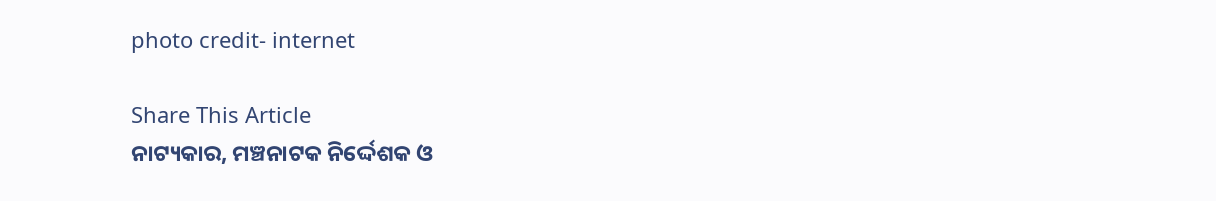photo credit- internet

Share This Article
ନାଟ୍ୟକାର, ମଞ୍ଚନାଟକ ନିର୍ଦ୍ଦେଶକ ଓ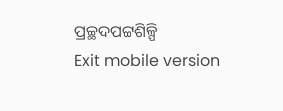ପ୍ରଚ୍ଛଦପଟ୍ଟଶିଳ୍ପି
Exit mobile version